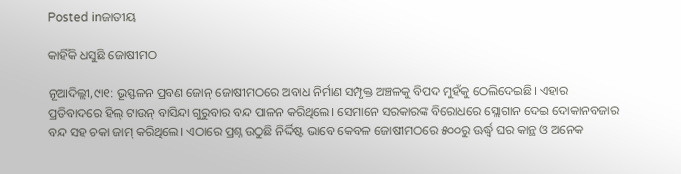Posted inଜାତୀୟ

କାହିଁକି ଧସୁଛି ଜୋଷୀମଠ

ନୂଆଦିଲ୍ଲୀ,୯ା୧: ଭୂସ୍ଫଳନ ପ୍ରବଣ ଜୋନ୍‌ ଜୋଷୀମଠରେ ଅବାଧ ନିର୍ମାଣ ସମ୍ପୃକ୍ତ ଅଞ୍ଚଳକୁ ବିପଦ ମୁହଁକୁ ଠେଲିଦେଇଛି। ଏହାର ପ୍ରତିବାଦରେ ହିଲ୍‌ ଟାଉନ୍‌ ବାସିନ୍ଦା ଗୁରୁବାର ବନ୍ଦ ପାଳନ କରିଥିଲେ। ସେମାନେ ସରକାରଙ୍କ ବିରୋଧରେ ସ୍ଲୋଗାନ ଦେଇ ଦୋକାନବଜାର ବନ୍ଦ ସହ ଚକା ଜାମ୍‌ କରିଥିଲେ। ଏଠାରେ ପ୍ରଶ୍ନ ଉଠୁଛି ନିର୍ଦ୍ଦିଷ୍ଟ ଭାବେ କେବଳ ଜୋଷୀମଠରେ ୫୦୦ରୁ ଊର୍ଦ୍ଧ୍ୱ ଘର କାନ୍ଥ ଓ ଅନେକ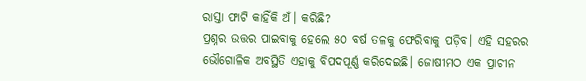ରାସ୍ତା ଫାଟି କାହିଁକି ଅଁ। କରିଛି?
ପ୍ରଶ୍ନର ଉତ୍ତର ପାଇବାକୁ ହେଲେ ୫୦ ବର୍ଷ ତଳକୁ ଫେରିବାକୁ ପଡ଼ିବ। ଏହି ସହରର ଭୌଗୋଳିକ ଅବସ୍ଥିତି ଏହାକୁ ବିପଦପୂର୍ଣ୍ଣ କରିଦେଇଛି। ଜୋଷୀମଠ ଏକ ପ୍ରାଚୀନ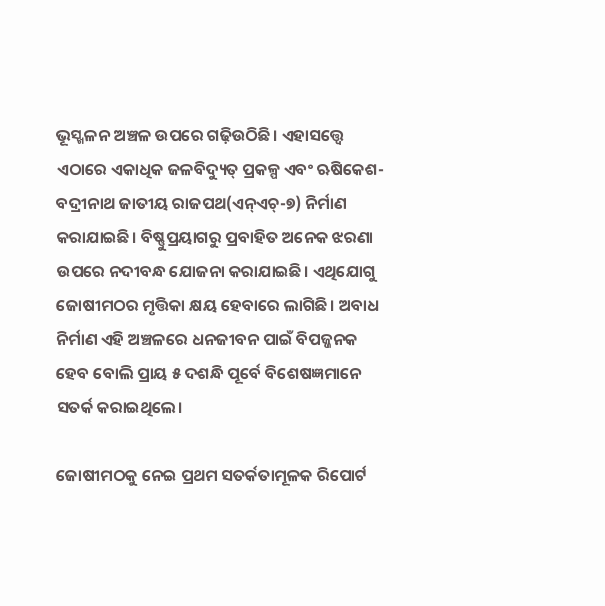ଭୂସ୍ଖଳନ ଅଞ୍ଚଳ ଉପରେ ଗଢ଼ିଉଠିଛି। ଏହାସତ୍ତ୍ୱେ ଏଠାରେ ଏକାଧିକ ଜଳବିଦ୍ୟୁତ୍‌ ପ୍ରକଳ୍ପ ଏବଂ ଋଷିକେଶ-ବଦ୍ରୀନାଥ ଜାତୀୟ ରାଜପଥ(ଏନ୍‌ଏଚ୍‌-୭) ନିର୍ମାଣ କରାଯାଇଛି। ବିଷ୍ଣୁପ୍ରୟାଗରୁ ପ୍ରବାହିତ ଅନେକ ଝରଣା ଉପରେ ନଦୀବନ୍ଧ ଯୋଜନା କରାଯାଇଛି। ଏଥିଯୋଗୁ ଜୋଷୀମଠର ମୃତ୍ତିକା କ୍ଷୟ ହେବାରେ ଲାଗିଛି। ଅବାଧ ନିର୍ମାଣ ଏହି ଅଞ୍ଚଳରେ ଧନଜୀବନ ପାଇଁ ବିପଜ୍ଜନକ ହେବ ବୋଲି ପ୍ରାୟ ୫ ଦଶନ୍ଧି ପୂର୍ବେ ବିଶେଷଜ୍ଞମାନେ ସତର୍କ କରାଇଥିଲେ।

ଜୋଷୀମଠକୁ ନେଇ ପ୍ରଥମ ସତର୍କତାମୂଳକ ରିପୋର୍ଟ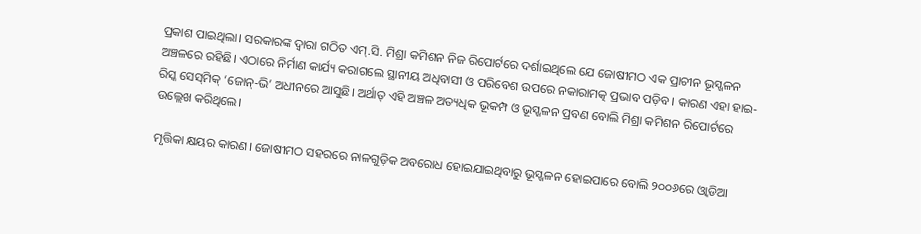ପ୍ରକାଶ ପାଇଥିଲା। ସରକାରଙ୍କ ଦ୍ୱାରା ଗଠିତ ଏମ୍‌.ସି. ମିଶ୍ରା କମିଶନ ନିଜ ରିପୋର୍ଟରେ ଦର୍ଶାଇଥିଲେ ଯେ ଜୋଷୀମଠ ଏକ ପ୍ରାଚୀନ ଭୂସ୍ଖଳନ ଅଞ୍ଚଳରେ ରହିଛି। ଏଠାରେ ନିର୍ମାଣ କାର୍ଯ୍ୟ କରାଗଲେ ସ୍ଥାନୀୟ ଅଧିବାସୀ ଓ ପରିବେଶ ଉପରେ ନକାରାମତ୍କ ପ୍ରଭାବ ପଡ଼ିବ। କାରଣ ଏହା ହାଇ-ରିସ୍କ ସେସ୍‌ମିକ୍‌ ‘ଜୋନ୍‌-ଭି’ ଅଧୀନରେ ଆସୁଛି। ଅର୍ଥାତ୍‌ ଏହି ଅଞ୍ଚଳ ଅତ୍ୟଧିକ ଭୂକମ୍ପ ଓ ଭୂସ୍ଖଳନ ପ୍ରବଣ ବୋଲି ମିଶ୍ରା କମିଶନ ରିପୋର୍ଟରେ ଉଲ୍ଲେଖ କରିଥିଲେ।

ମୃତ୍ତିକା କ୍ଷୟର କାରଣ। ଜୋଷୀମଠ ସହରରେ ନାଳଗୁଡ଼ିକ ଅବରୋଧ ହୋଇଯାଇଥିବାରୁ ଭୂସ୍ଖଳନ ହୋଇପାରେ ବୋଲି ୨୦୦୬ରେ ଓ୍ବାଡିଆ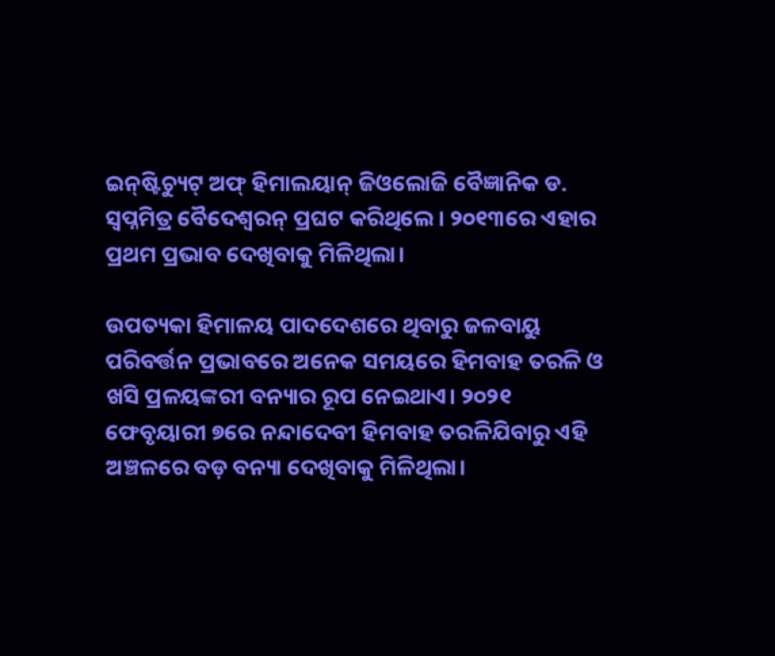ଇନ୍‌ଷ୍ଟିଚ୍ୟୁଟ୍‌ ଅଫ୍‌ ହିମାଲୟାନ୍‌ ଜିଓଲୋଜି ବୈଜ୍ଞାନିକ ଡ. ସ୍ବପ୍ନମିତ୍ର ବୈଦେଶ୍ୱରନ୍‌ ପ୍ରଘଟ କରିଥିଲେ। ୨୦୧୩ରେ ଏହାର ପ୍ରଥମ ପ୍ରଭାବ ଦେଖିବାକୁ ମିଳିଥିଲା।

ଉପତ୍ୟକା ହିମାଳୟ ପାଦଦେଶରେ ଥିବାରୁ ଜଳବାୟୁ ପରିବର୍ତ୍ତନ ପ୍ରଭାବରେ ଅନେକ ସମୟରେ ହିମବାହ ତରଳି ଓ ଖସି ପ୍ରଳୟଙ୍କରୀ ବନ୍ୟାର ରୂପ ନେଇଥାଏ। ୨୦୨୧ ଫେବୃୟାରୀ ୭ରେ ନନ୍ଦାଦେବୀ ହିମବାହ ତରଳିଯିବାରୁ ଏହି ଅଞ୍ଚଳରେ ବଡ଼ ବନ୍ୟା ଦେଖିବାକୁ ମିଳିଥିଲା।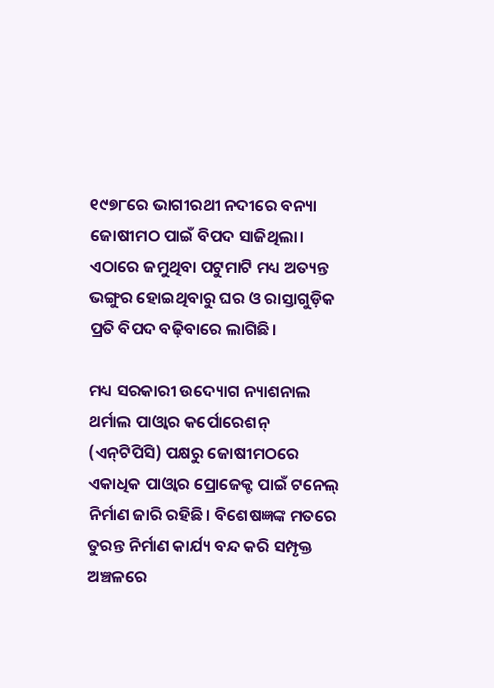୧୯୭୮ରେ ଭାଗୀରଥୀ ନଦୀରେ ବନ୍ୟା ଜୋଷୀମଠ ପାଇଁ ବିପଦ ସାଜିଥିଲା। ଏଠାରେ ଜମୁଥିବା ପଟୁମାଟି ମଧ୍ୟ ଅତ୍ୟନ୍ତ ଭଙ୍ଗୁର ହୋଇଥିବାରୁ ଘର ଓ ରାସ୍ତାଗୁଡ଼ିକ ପ୍ରତି ବିପଦ ବଢ଼ିବାରେ ଲାଗିଛି।

ମଧ୍ୟ ସରକାରୀ ଉଦ୍ୟୋଗ ନ୍ୟାଶନାଲ ଥର୍ମାଲ ପାଓ୍ବାର କର୍ପୋରେଶନ୍‌ (ଏନ୍‌ଟିପିସି) ପକ୍ଷରୁ ଜୋଷୀମଠରେ ଏକାଧିକ ପାଓ୍ବାର ପ୍ରୋଜେକ୍ଟ ପାଇଁ ଟନେଲ୍‌ ନିର୍ମାଣ ଜାରି ରହିଛି। ବିଶେଷଜ୍ଞଙ୍କ ମତରେ ତୁରନ୍ତ ନିର୍ମାଣ କାର୍ଯ୍ୟ ବନ୍ଦ କରି ସମ୍ପୃକ୍ତ ଅଞ୍ଚଳରେ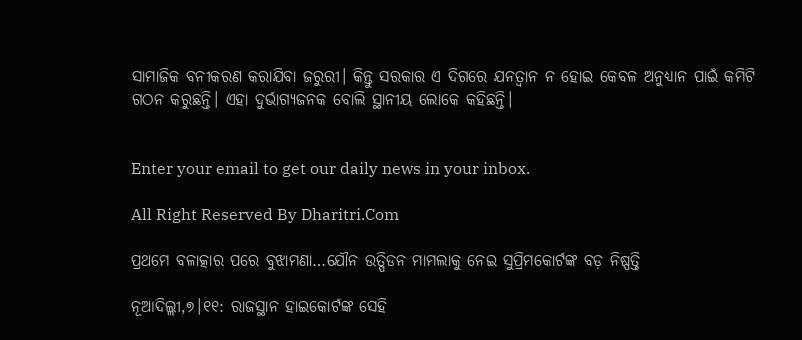ସାମାଜିକ ବନୀକରଣ କରାଯିବା ଜରୁରୀ। କିନ୍ତୁ ସରକାର ଏ ଦିଗରେ ଯନତ୍ବାନ ନ ହୋଇ କେବଳ ଅନୁଧ୍ୟାନ ପାଇଁ କମିଟି ଗଠନ କରୁଛନ୍ତି। ଏହା ଦୁର୍ଭାଗ୍ୟଜନକ ବୋଲି ସ୍ଥାନୀୟ ଲୋକେ କହିଛନ୍ତି।


Enter your email to get our daily news in your inbox.

All Right Reserved By Dharitri.Com

ପ୍ରଥମେ ବଳାତ୍କାର ପରେ ବୁଝାମଣା…ଯୌନ ଉତ୍ପିଡନ ମାମଲାକୁ ନେଇ ସୁପ୍ରିମକୋର୍ଟଙ୍କ ବଡ଼ ନିଷ୍ପତ୍ତି

ନୂଆଦିଲ୍ଲୀ,୭।୧୧: ରାଜସ୍ଥାନ ହାଇକୋର୍ଟଙ୍କ ସେହି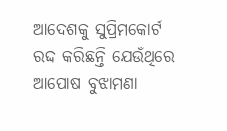ଆଦେଶକୁ ସୁପ୍ରିମକୋର୍ଟ ରଦ୍ଦ କରିଛନ୍ତି ଯେଉଁଥିରେ ଆପୋଷ ବୁଝାମଣା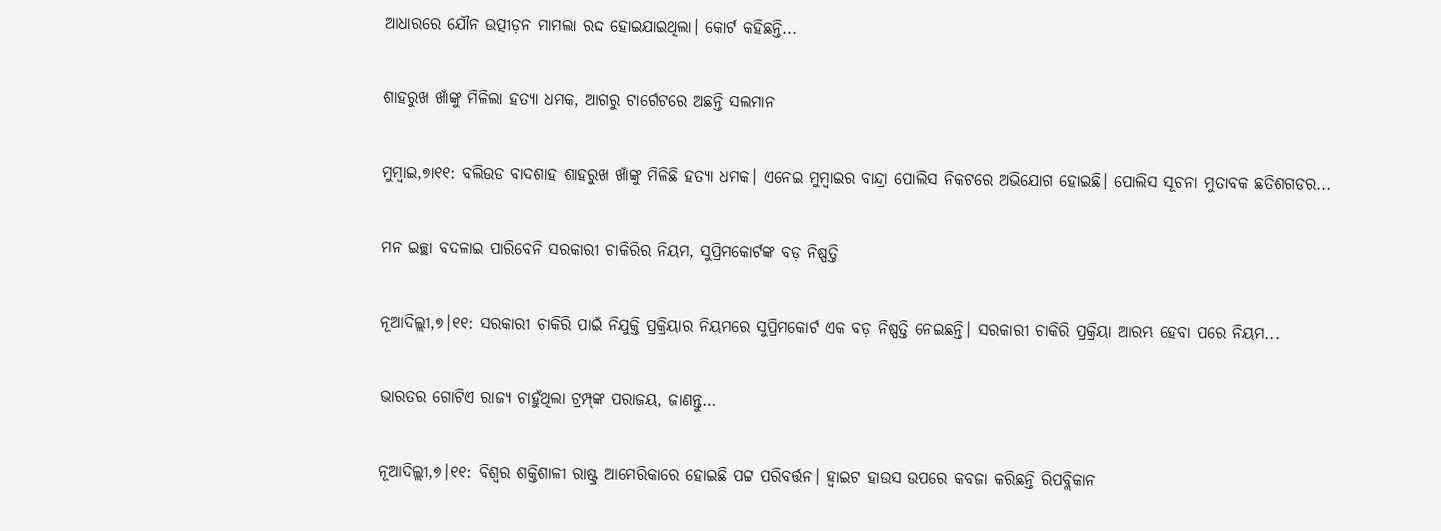ଆଧାରରେ ଯୌନ ଉତ୍ପୀଡ଼ନ ମାମଲା ରଦ୍ଦ ହୋଇଯାଇଥିଲା। କୋର୍ଟ କହିଛନ୍ତି...

ଶାହରୁଖ ଖାଁଙ୍କୁ ମିଳିଲା ହତ୍ୟା ଧମକ, ଆଗରୁ ଟାର୍ଗେଟରେ ଅଛନ୍ତି ସଲମାନ

ମୁମ୍ବାଇ,୭ା୧୧: ବଲିଉଡ ବାଦଶାହ ଶାହରୁଖ ଖାଁଙ୍କୁ ମିଳିଛି ହତ୍ୟା ଧମକ। ଏନେଇ ମୁମ୍ବାଇର ବାନ୍ଦ୍ରା ପୋଲିସ ନିକଟରେ ଅଭିଯୋଗ ହୋଇଛି। ପୋଲିସ ସୂଚନା ମୁତାବକ ଛତିଶଗଡର...

ମନ ଇଚ୍ଛା ବଦଳାଇ ପାରିବେନି ସରକାରୀ ଚାକିରିର ନିୟମ, ସୁପ୍ରିମକୋର୍ଟଙ୍କ ବଡ଼ ନିଷ୍ପତ୍ତି

ନୂଆଦିଲ୍ଲୀ,୭।୧୧: ସରକାରୀ ଚାକିରି ପାଇଁ ନିଯୁକ୍ତି ପ୍ରକ୍ରିୟାର ନିୟମରେ ସୁପ୍ରିମକୋର୍ଟ ଏକ ବଡ଼ ନିଷ୍ପତ୍ତି ନେଇଛନ୍ତି। ସରକାରୀ ଚାକିରି ପ୍ରକ୍ରିୟା ଆରମ୍ଭ ହେବା ପରେ ନିୟମ...

ଭାରତର ଗୋଟିଏ ରାଜ୍ୟ ଚାହୁଁଥିଲା ଟ୍ରମ୍ପ୍‌ଙ୍କ ପରାଜୟ, ଜାଣନ୍ତୁ…

ନୂଆଦିଲ୍ଲୀ,୭।୧୧: ବିଶ୍ବର ଶକ୍ତିଶାଳୀ ରାଷ୍ଟ୍ର ଆମେରିକାରେ ହୋଇଛି ପଟ୍ଟ ପରିବର୍ତ୍ତନ। ହ୍ବାଇଟ ହାଉସ ଉପରେ କବଜା କରିଛନ୍ତି ରିପବ୍ଲିକାନ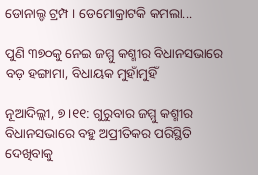ଡୋନାଲ୍ଡ ଟ୍ରମ୍ପ । ଡେମୋକ୍ରାଟକି କମଲା...

ପୁଣି ୩୭୦କୁ ନେଇ ଜମ୍ମୁ କଶ୍ମୀର ବିଧାନସଭାରେ ବଡ଼ ହଙ୍ଗାମା, ବିଧାୟକ ମୁହାଁମୁହିଁ

ନୂଆଦିଲ୍ଲୀ, ୭।୧୧: ଗୁରୁବାର ଜମ୍ମୁ କଶ୍ମୀର ବିଧାନସଭାରେ ବହୁ ଅପ୍ରୀତିକର ପରିସ୍ଥିତି ଦେଖିବାକୁ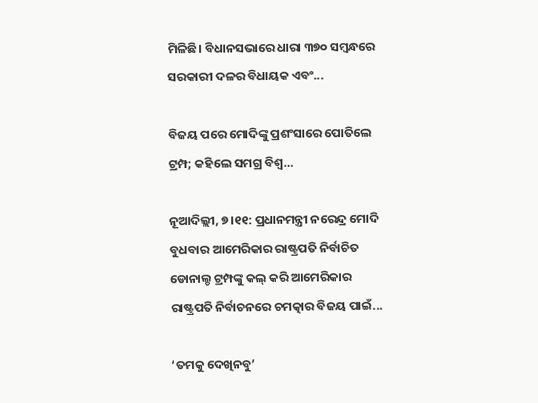ମିଳିଛି। ବିଧାନସଭାରେ ଧାରା ୩୭୦ ସମ୍ବନ୍ଧରେ ସରକାରୀ ଦଳର ବିଧାୟକ ଏବଂ...

ବିଜୟ ପରେ ମୋଦିଙ୍କୁ ପ୍ରଶଂସାରେ ପୋତିଲେ ଟ୍ରମ୍ପ; କହିଲେ ସମଗ୍ର ବିଶ୍ୱ…

ନୂଆଦିଲ୍ଲୀ, ୭।୧୧: ପ୍ରଧାନମନ୍ତ୍ରୀ ନରେନ୍ଦ୍ର ମୋଦି ବୁଧବାର ଆମେରିକାର ରାଷ୍ଟ୍ରପତି ନିର୍ବାଚିତ ଡୋନାଲ୍ଡ ଟ୍ରମ୍ପଙ୍କୁ କଲ୍ କରି ଆମେରିକାର ରାଷ୍ଟ୍ରପତି ନିର୍ବାଚନରେ ଚମତ୍କାର ବିଜୟ ପାଇଁ...

‘ତମକୁ ଦେଖିନବୁ’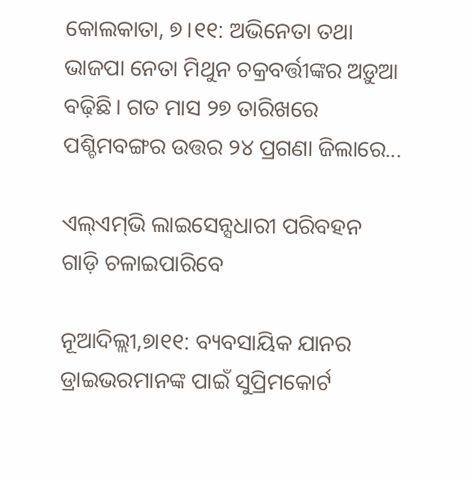କୋଲକାତା, ୭।୧୧: ଅଭିନେତା ତଥା ଭାଜପା ନେତା ମିଥୁନ ଚକ୍ରବର୍ତ୍ତୀଙ୍କର ଅଡ଼ୁଆ ବଢ଼ିଛି। ଗତ ମାସ ୨୭ ତାରିଖରେ ପଶ୍ଚିମବଙ୍ଗର ଉତ୍ତର ୨୪ ପ୍ରଗଣା ଜିଲାରେ...

ଏଲ୍‌ଏମ୍‌ଭି ଲାଇସେନ୍ସଧାରୀ ପରିବହନ ଗାଡ଼ି ଚଳାଇପାରିବେ

ନୂଆଦିଲ୍ଲୀ,୭ା୧୧: ବ୍ୟବସାୟିକ ଯାନର ଡ୍ରାଇଭରମାନଙ୍କ ପାଇଁ ସୁପ୍ରିମକୋର୍ଟ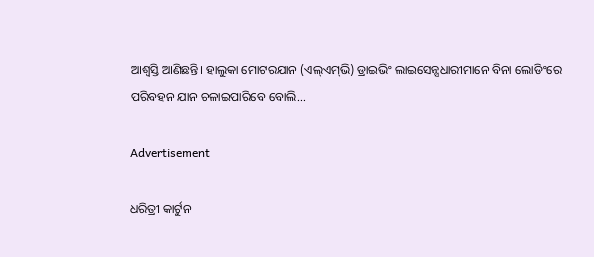ଆଶ୍ୱସ୍ତି ଆଣିଛନ୍ତି। ହାଲୁକା ମୋଟରଯାନ (ଏଲ୍‌ଏମ୍‌ଭି) ଡ୍ରାଇଭିଂ ଲାଇସେନ୍ସଧାରୀମାନେ ବିନା ଲୋଡିଂରେ ପରିବହନ ଯାନ ଚଳାଇପାରିବେ ବୋଲି...

Advertisement

ଧରିତ୍ରୀ କାର୍ଟୁନ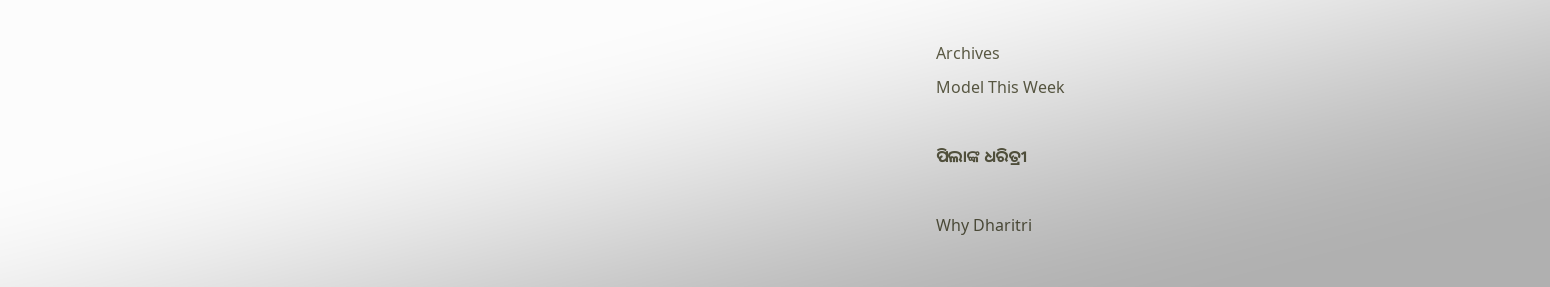Archives
Model This Week

ପିଲାଙ୍କ ଧରିତ୍ରୀ

Why Dharitri